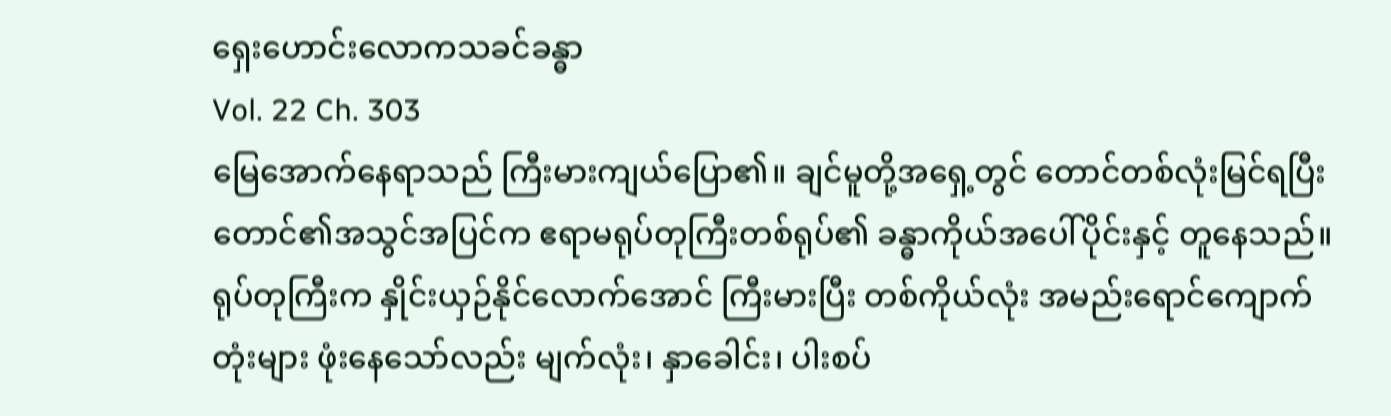ရှေးဟောင်းလောကသခင်ခန္ဓာ
Vol. 22 Ch. 303
မြေအောက်နေရာသည် ကြီးမားကျယ်ပြော၏။ ချင်မူတို့အရှေ့တွင် တောင်တစ်လုံးမြင်ရပြီး တောင်၏အသွင်အပြင်က ဧရာမရုပ်တုကြီးတစ်ရုပ်၏ ခန္ဓာကိုယ်အပေါ်ပိုင်းနှင့် တူနေသည်။ ရုပ်တုကြီးက နှိုင်းယှဉ်နိုင်လောက်အောင် ကြီးမားပြီး တစ်ကိုယ်လုံး အမည်းရောင်ကျောက်တုံးများ ဖုံးနေသော်လည်း မျက်လုံး၊ နှာခေါင်း၊ ပါးစပ်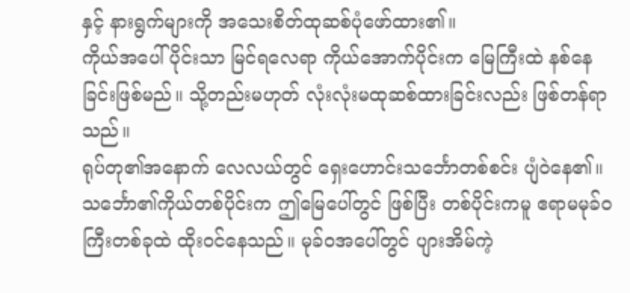နှင့် နားရွက်များကို အသေးစိတ်ထုဆစ်ပုံဖော်ထား၏။
ကိုယ်အပေါ်ပိုင်းသာ မြင်ရလေရာ ကိုယ်အောက်ပိုင်းက မြေကြီးထဲ နစ်နေခြင်းဖြစ်မည်။ သို့တည်းမဟုတ် လုံးလုံးမထုဆစ်ထားခြင်းလည်း ဖြစ်တန်ရာသည်။
ရုပ်တု၏အနောက် လေလယ်တွင် ရှေးဟောင်းသင်္ဘောတစ်စင်း ပျံဝဲနေ၏။ သင်္ဘော၏ကိုယ်တစ်ပိုင်းက ဤမြေပေါ်တွင် ဖြစ်ပြီး တစ်ပိုင်းကမူ ဧရာမမုခ်ဝကြီးတစ်ခုထဲ ထိုးဝင်နေသည်။ မုခ်ဝအပေါ်တွင် ပျားအိမ်ကဲ့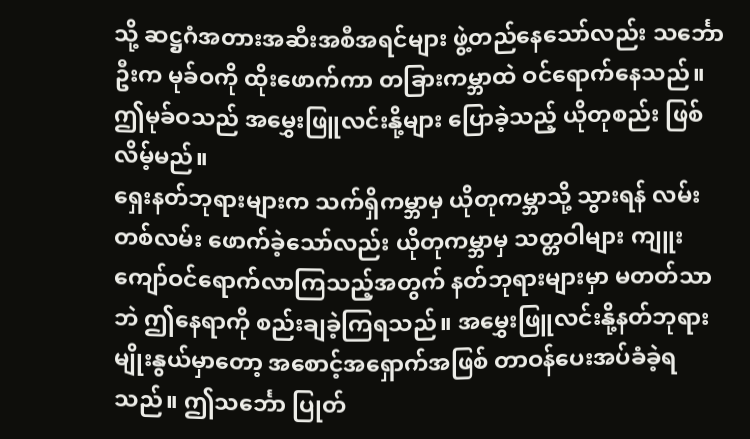သို့ ဆဋ္ဌဂံအတားအဆီးအစီအရင်များ ဖွဲ့တည်နေသော်လည်း သင်္ဘောဦးက မုခ်ဝကို ထိုးဖောက်ကာ တခြားကမ္ဘာထဲ ဝင်ရောက်နေသည်။
ဤမုခ်ဝသည် အမွှေးဖြူလင်းနို့များ ပြောခဲ့သည့် ယိုတုစည်း ဖြစ်လိမ့်မည်။
ရှေးနတ်ဘုရားများက သက်ရှိကမ္ဘာမှ ယိုတုကမ္ဘာသို့ သွားရန် လမ်းတစ်လမ်း ဖောက်ခဲ့သော်လည်း ယိုတုကမ္ဘာမှ သတ္တဝါများ ကျူးကျော်ဝင်ရောက်လာကြသည့်အတွက် နတ်ဘုရားများမှာ မတတ်သာဘဲ ဤနေရာကို စည်းချခဲ့ကြရသည်။ အမွှေးဖြူလင်းနို့နတ်ဘုရားမျိုးနွယ်မှာတော့ အစောင့်အရှောက်အဖြစ် တာဝန်ပေးအပ်ခံခဲ့ရသည်။ ဤသင်္ဘော ပြုတ်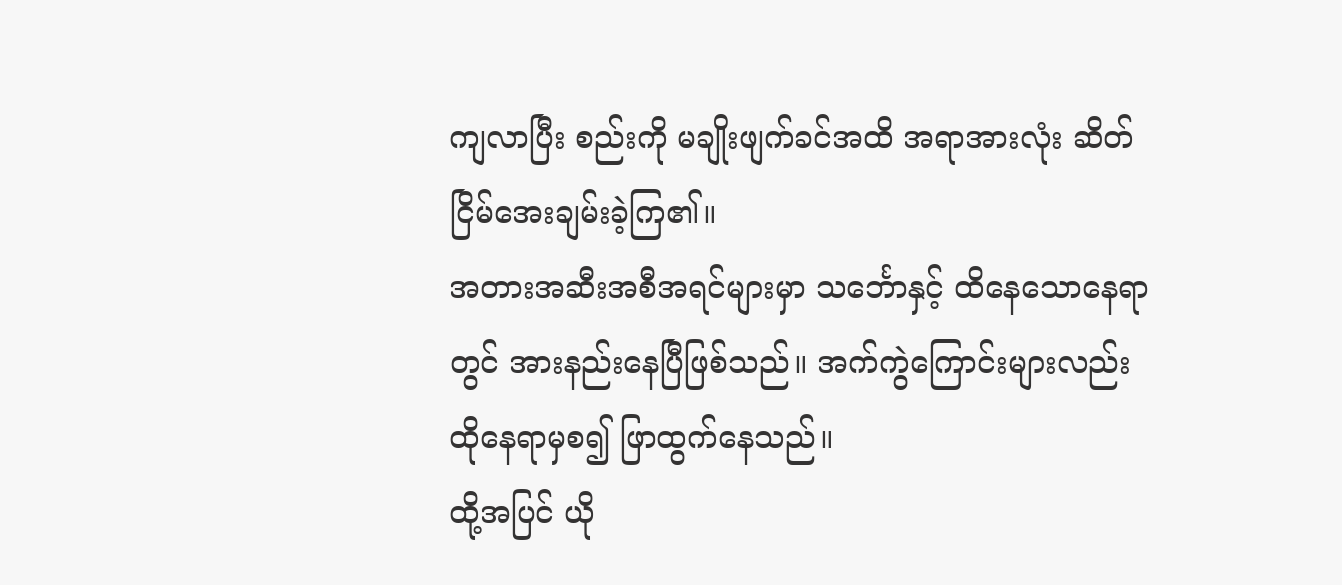ကျလာပြီး စည်းကို မချိုးဖျက်ခင်အထိ အရာအားလုံး ဆိတ်ငြိမ်အေးချမ်းခဲ့ကြ၏။
အတားအဆီးအစီအရင်များမှာ သင်္ဘောနှင့် ထိနေသောနေရာတွင် အားနည်းနေပြီဖြစ်သည်။ အက်ကွဲကြောင်းများလည်း ထိုနေရာမှစ၍ ဖြာထွက်နေသည်။
ထို့အပြင် ယို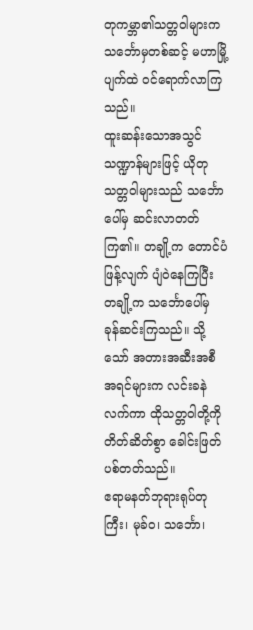တုကမ္ဘာ၏သတ္တဝါများက သင်္ဘောမှတစ်ဆင့် မဟာမြို့ပျက်ထဲ ဝင်ရောက်လာကြသည်။
ထူးဆန်းသောအသွင်သဏ္ဍာန်များဖြင့် ယိုတုသတ္တဝါများသည် သင်္ဘောပေါ်မှ ဆင်းလာတတ်ကြ၏။ တချို့က တောင်ပံဖြန့်လျက် ပျံဝဲနေကြပြီး တချို့က သင်္ဘောပေါ်မှ ခုန်ဆင်းကြသည်။ သို့သော် အတားအဆီးအစီအရင်များက လင်းခနဲ လက်ကာ ထိုသတ္တဝါတို့ကို တိတ်ဆိတ်စွာ ခေါင်းဖြတ်ပစ်တတ်သည်။
ဧရာမနတ်ဘုရားရုပ်တုကြီး၊ မုခ်ဝ၊ သင်္ဘော၊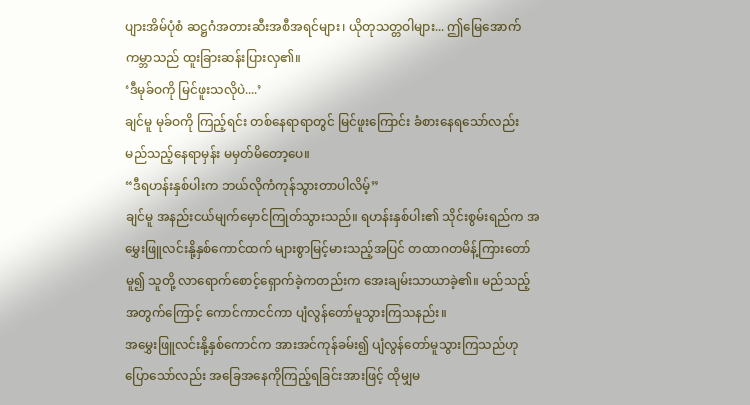ပျားအိမ်ပုံစံ ဆဋ္ဌဂံအတားဆီးအစီအရင်များ၊ ယိုတုသတ္တဝါများ... ဤမြေအောက်ကမ္ဘာသည် ထူးခြားဆန်းပြားလှ၏။
‘ဒီမုခ်ဝကို မြင်ဖူးသလိုပဲ....’
ချင်မူ မုခ်ဝကို ကြည့်ရင်း တစ်နေရာရာတွင် မြင်ဖူးကြောင်း ခံစားနေရသော်လည်း မည်သည့်နေရာမှန်း မမှတ်မိတော့ပေ။
“ဒီရဟန်းနှစ်ပါးက ဘယ်လိုကံကုန်သွားတာပါလိမ့်”
ချင်မူ အနည်းငယ်မျက်မှောင်ကြုတ်သွားသည်။ ရဟန်းနှစ်ပါး၏ သိုင်းစွမ်းရည်က အမွှေးဖြူလင်းနို့နှစ်ကောင်ထက် များစွာမြင့်မားသည့်အပြင် တထာဂတမိန့်ကြားတော်မူ၍ သူတို့ လာရောက်စောင့်ရှောက်ခဲ့ကတည်းက အေးချမ်းသာယာခဲ့၏။ မည်သည့်အတွက်ကြောင့် ကောင်ကာငင်ကာ ပျံလွန်တော်မူသွားကြသနည်း။
အမွှေးဖြူလင်းနို့နှစ်ကောင်က အားအင်ကုန်ခမ်း၍ ပျံလွန်တော်မူသွားကြသည်ဟု ပြောသော်လည်း အခြေအနေကိုကြည့်ရခြင်းအားဖြင့် ထိုမျှမ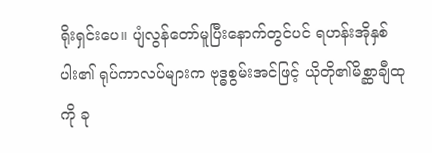ရိုးရှင်းပေ။ ပျံလွန်တော်မူပြီးနောက်တွင်ပင် ရဟန်းအိုနှစ်ပါး၏ ရုပ်ကာလပ်များက ဗုဒ္ဓစွမ်းအင်ဖြင့် ယိုတို၏မိစ္ဆာချီထုကို ခု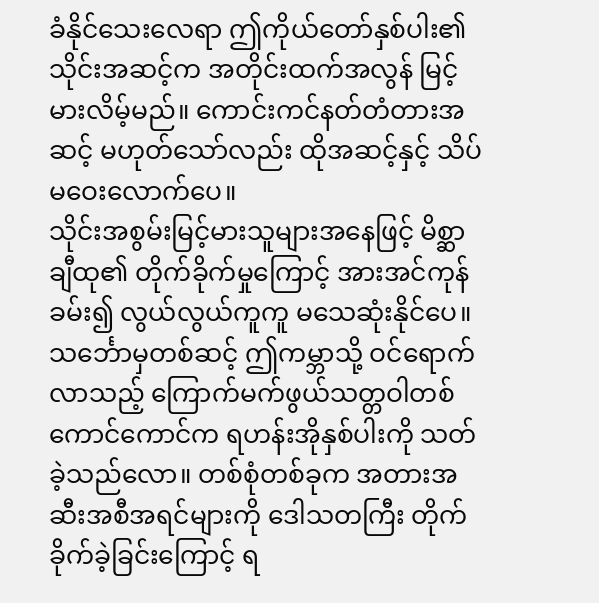ခံနိုင်သေးလေရာ ဤကိုယ်တော်နှစ်ပါး၏ သိုင်းအဆင့်က အတိုင်းထက်အလွန် မြင့်မားလိမ့်မည်။ ကောင်းကင်နတ်တံတားအဆင့် မဟုတ်သော်လည်း ထိုအဆင့်နှင့် သိပ်မဝေးလောက်ပေ။
သိုင်းအစွမ်းမြင့်မားသူများအနေဖြင့် မိစ္ဆာချီထု၏ တိုက်ခိုက်မှုကြောင့် အားအင်ကုန်ခမ်း၍ လွယ်လွယ်ကူကူ မသေဆုံးနိုင်ပေ။
သင်္ဘောမှတစ်ဆင့် ဤကမ္ဘာသို့ ဝင်ရောက်လာသည့် ကြောက်မက်ဖွယ်သတ္တဝါတစ်ကောင်ကောင်က ရဟန်းအိုနှစ်ပါးကို သတ်ခဲ့သည်လော။ တစ်စုံတစ်ခုက အတားအဆီးအစီအရင်များကို ဒေါသတကြီး တိုက်ခိုက်ခဲ့ခြင်းကြောင့် ရ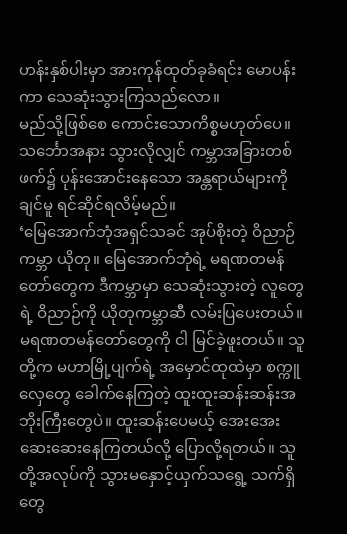ဟန်းနှစ်ပါးမှာ အားကုန်ထုတ်ခုခံရင်း မောပန်းကာ သေဆုံးသွားကြသည်လော။
မည်သို့ဖြစ်စေ ကောင်းသောကိစ္စမဟုတ်ပေ။ သင်္ဘောအနား သွားလိုလျှင် ကမ္ဘာအခြားတစ်ဖက်၌ ပုန်းအောင်းနေသော အန္တရာယ်များကို ချင်မူ ရင်ဆိုင်ရလိမ့်မည်။
‘မြေအောက်ဘုံအရှင်သခင် အုပ်စိုးတဲ့ ဝိညာဉ်ကမ္ဘာ ယိုတု။ မြေအောက်ဘုံရဲ့ မရဏတမန်တော်တွေက ဒီကမ္ဘာမှာ သေဆုံးသွားတဲ့ လူတွေရဲ့ ဝိညာဉ်ကို ယိုတုကမ္ဘာဆီ လမ်းပြပေးတယ်။ မရဏတမန်တော်တွေကို ငါ မြင်ခဲ့ဖူးတယ်။ သူတို့က မဟာမြို့ပျက်ရဲ့ အမှောင်ထုထဲမှာ စက္ကူလှေတွေ ခေါက်နေကြတဲ့ ထူးထူးဆန်းဆန်းအဘိုးကြီးတွေပဲ။ ထူးဆန်းပေမယ့် အေးအေးဆေးဆေးနေကြတယ်လို့ ပြောလို့ရတယ်။ သူတို့အလုပ်ကို သွားမနှောင့်ယှက်သရွေ့ သက်ရှိတွေ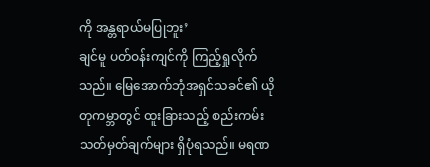ကို အန္တရာယ်မပြုဘူး’
ချင်မူ ပတ်ဝန်းကျင်ကို ကြည့်ရှုလိုက်သည်။ မြေအောက်ဘုံအရှင်သခင်၏ ယိုတုကမ္ဘာတွင် ထူးခြားသည့် စည်းကမ်းသတ်မှတ်ချက်များ ရှိပုံရသည်။ မရဏ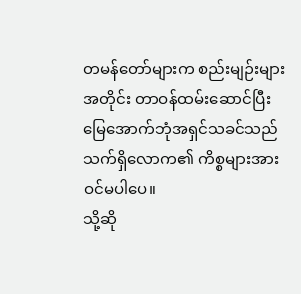တမန်တော်များက စည်းမျဉ်းများအတိုင်း တာဝန်ထမ်းဆောင်ပြီး မြေအောက်ဘုံအရှင်သခင်သည် သက်ရှိလောက၏ ကိစ္စများအား ဝင်မပါပေ။
သို့ဆို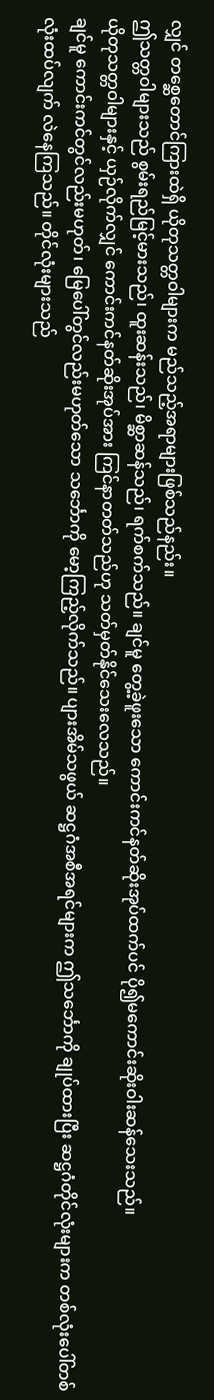လျှင် တစ္ဆေတောင်ကြားထဲရှိ ယိုတုသတ္တဝါများက မည်သည့်အရာများဖြစ်သည်နည်း။
ဤသတ္တဝါများသည် စွမ်းရည်မြင့်မားသည်၊ ထူးဆန်းသည်၊ မိစ္ဆာဆန်သည်၊ ရက်စက်သည်။ ချင်မူ တွေ့ခဲ့ဖူးသော ကောင်းကင်နတ်ဆိုးအုပ်ထက်ပင် ပို၍မကောင်းဆိုးဝါးဆန်သေးသည်။
ယိုတုသတ္တဝါများနှင့် ယှဉ်လိုက်လျှင် ကောင်းကင်နတ်ဆိုးအုပ်အား ကြင်နာတတ်သည်ဟု သတ်မှတ်နိုင်သေးလေသည်။
ချင်မူ ကောင်းကင်တွင်လည်းမဟုတ်၊ မြေပေါ်တွင်လည်းမဟုတ်သော သင်္ဘောကို မော့ကြည့်လိုက်သည်။ ပျားအိမ်သဖွယ် ဆဋ္ဌဂံအစီအရင်များက ဤသင်္ဘောကို ချုပ်ထားပြီး ဆဋ္ဌဂံတိုင်လုံးများက တစ်လုံးပေါ်တစ်လုံးထပ်လျက် လဲနေကြသည်။ တိုင်လုံးများသည်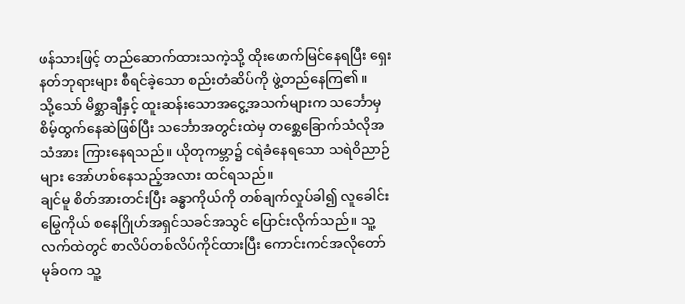ဖန်သားဖြင့် တည်ဆောက်ထားသကဲ့သို့ ထိုးဖောက်မြင်နေရပြီး ရှေးနတ်ဘုရားများ စီရင်ခဲ့သော စည်းတံဆိပ်ကို ဖွဲ့တည်နေကြ၏။
သို့သော် မိစ္ဆာချီနှင့် ထူးဆန်းသောအငွေ့အသက်များက သင်္ဘောမှ စိမ့်ထွက်နေဆဲဖြစ်ပြီး သင်္ဘောအတွင်းထဲမှ တစ္ဆေခြောက်သံလိုအသံအား ကြားနေရသည်။ ယိုတုကမ္ဘာ၌ ငရဲခံနေရသော သရဲဝိညာဉ်များ အော်ဟစ်နေသည့်အလား ထင်ရသည်။
ချင်မူ စိတ်အားတင်းပြီး ခန္ဓာကိုယ်ကို တစ်ချက်လှုပ်ခါ၍ လူခေါင်းမြွေကိုယ် စနေဂြိုဟ်အရှင်သခင်အသွင် ပြောင်းလိုက်သည်။ သူ့လက်ထဲတွင် စာလိပ်တစ်လိပ်ကိုင်ထားပြီး ကောင်းကင်အလိုတော်မုခ်ဝက သူ့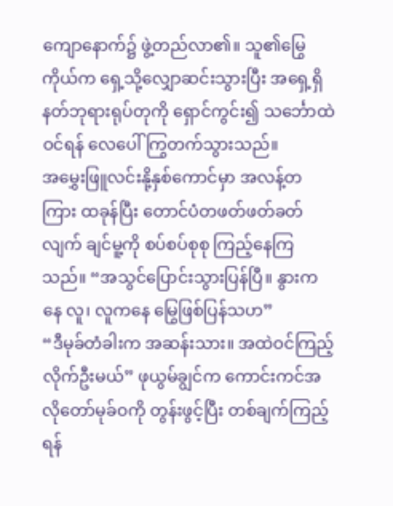ကျောနောက်၌ ဖွဲ့တည်လာ၏။ သူ၏မြွေကိုယ်က ရှေ့သို့လျှောဆင်းသွားပြီး အရှေ့ရှိ နတ်ဘုရားရုပ်တုကို ရှောင်ကွင်း၍ သင်္ဘောထဲဝင်ရန် လေပေါ်ကြွတက်သွားသည်။
အမွှေးဖြူလင်းနို့နှစ်ကောင်မှာ အလန့်တကြား ထခုန်ပြီး တောင်ပံတဖတ်ဖတ်ခတ်လျက် ချင်မူ့ကို စပ်စပ်စုစု ကြည့်နေကြသည်။ “အသွင်ပြောင်းသွားပြန်ပြီ။ နွားကနေ လူ၊ လူကနေ မြွေဖြစ်ပြန်သဟ”
“ဒီမုခ်တံခါးက အဆန်းသား။ အထဲဝင်ကြည့်လိုက်ဦးမယ်” ဖုယွမ်ချွင်က ကောင်းကင်အလိုတော်မုခ်ဝကို တွန်းဖွင့်ပြီး တစ်ချက်ကြည့်ရန်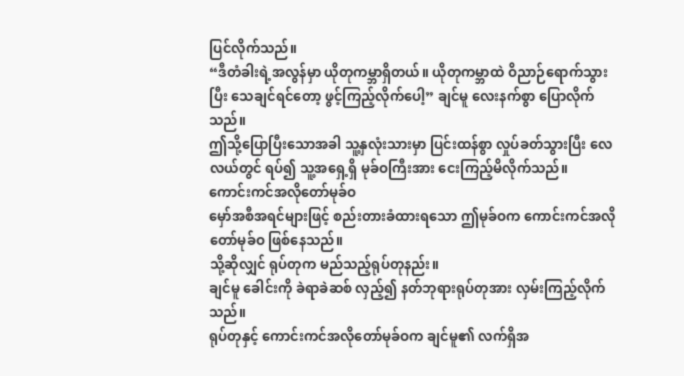ပြင်လိုက်သည်။
“ဒီတံခါးရဲ့အလွန်မှာ ယိုတုကမ္ဘာရှိတယ်။ ယိုတုကမ္ဘာထဲ ဝိညာဉ်ရောက်သွားပြီး သေချင်ရင်တော့ ဖွင့်ကြည့်လိုက်ပေါ့” ချင်မူ လေးနက်စွာ ပြောလိုက်သည်။
ဤသို့ပြောပြီးသောအခါ သူ့နှလုံးသားမှာ ပြင်းထန်စွာ လှုပ်ခတ်သွားပြီး လေလယ်တွင် ရပ်၍ သူ့အရှေ့ရှိ မုခ်ဝကြီးအား ငေးကြည့်မိလိုက်သည်။
ကောင်းကင်အလိုတော်မုခ်ဝ
မှော်အစီအရင်များဖြင့် စည်းတားခံထားရသော ဤမုခ်ဝက ကောင်းကင်အလိုတော်မုခ်ဝ ဖြစ်နေသည်။
သို့ဆိုလျှင် ရုပ်တုက မည်သည့်ရုပ်တုနည်း။
ချင်မူ ခေါင်းကို ခဲရာခဲဆစ် လှည့်၍ နတ်ဘုရားရုပ်တုအား လှမ်းကြည့်လိုက်သည်။
ရုပ်တုနှင့် ကောင်းကင်အလိုတော်မုခ်ဝက ချင်မူ၏ လက်ရှိအ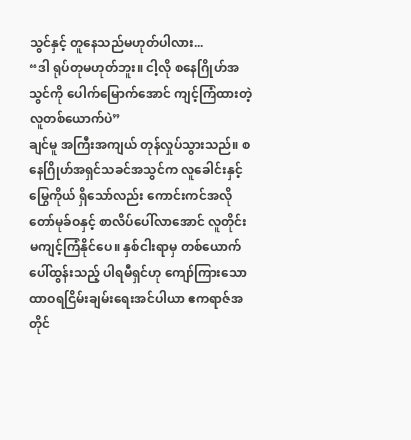သွင်နှင့် တူနေသည်မဟုတ်ပါလား...
“ဒါ ရုပ်တုမဟုတ်ဘူး။ ငါ့လို စနေဂြိုဟ်အသွင်ကို ပေါက်မြောက်အောင် ကျင့်ကြံထားတဲ့ လူတစ်ယောက်ပဲ”
ချင်မူ အကြီးအကျယ် တုန်လှုပ်သွားသည်။ စနေဂြိုဟ်အရှင်သခင်အသွင်က လူခေါင်းနှင့်မြွေကိုယ် ရှိသော်လည်း ကောင်းကင်အလိုတော်မုခ်ဝနှင့် စာလိပ်ပေါ်လာအောင် လူတိုင်း မကျင့်ကြံနိုင်ပေ။ နှစ်ငါးရာမှ တစ်ယောက်ပေါ်ထွန်းသည့် ပါရမီရှင်ဟု ကျော်ကြားသော ထာဝရငြိမ်းချမ်းရေးအင်ပါယာ ဧကရာဇ်အတိုင်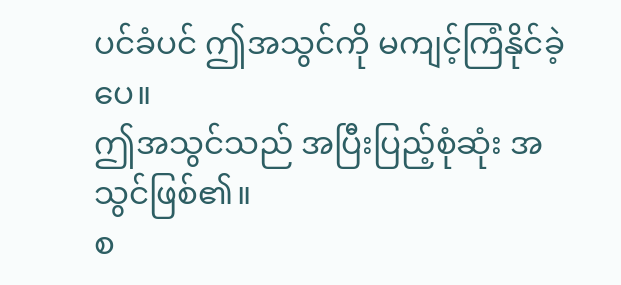ပင်ခံပင် ဤအသွင်ကို မကျင့်ကြံနိုင်ခဲ့ပေ။
ဤအသွင်သည် အပြီးပြည့်စုံဆုံး အသွင်ဖြစ်၏။
စ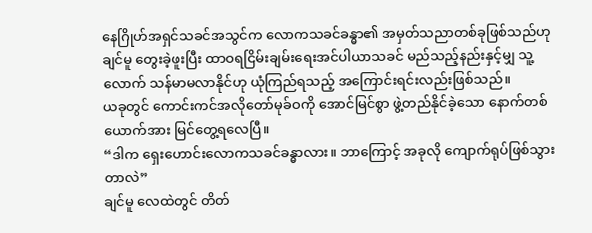နေဂြိုဟ်အရှင်သခင်အသွင်က လောကသခင်ခန္ဓာ၏ အမှတ်သညာတစ်ခုဖြစ်သည်ဟု ချင်မူ တွေးခဲ့ဖူးပြီး ထာဝရငြိမ်းချမ်းရေးအင်ပါယာသခင် မည်သည့်နည်းနှင့်မျှ သူ့လောက် သန်မာမလာနိုင်ဟု ယုံကြည်ရသည့် အကြောင်းရင်းလည်းဖြစ်သည်။
ယခုတွင် ကောင်းကင်အလိုတော်မုခ်ဝကို အောင်မြင်စွာ ဖွဲ့တည်နိုင်ခဲ့သော နောက်တစ်ယောက်အား မြင်တွေ့ရလေပြီ။
“ဒါက ရှေးဟောင်းလောကသခင်ခန္ဓာလား။ ဘာကြောင့် အခုလို ကျောက်ရုပ်ဖြစ်သွားတာလဲ”
ချင်မူ လေထဲတွင် တိတ်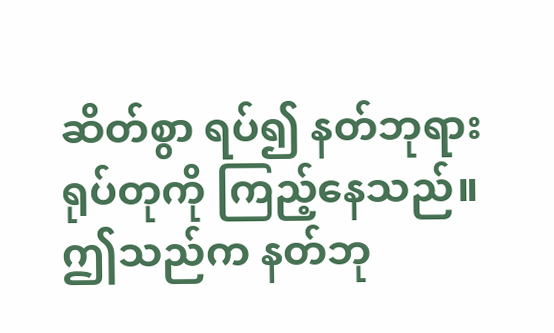ဆိတ်စွာ ရပ်၍ နတ်ဘုရားရုပ်တုကို ကြည့်နေသည်။ ဤသည်က နတ်ဘု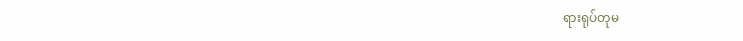ရားရုပ်တုမ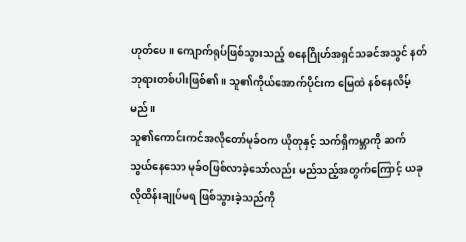ဟုတ်ပေ။ ကျောက်ရုပ်ဖြစ်သွားသည့် စနေဂြိုဟ်အရှင်သခင်အသွင် နတ်ဘုရားတစ်ပါးဖြစ်၏။ သူ၏ကိုယ်အောက်ပိုင်းက မြေထဲ နစ်နေလိမ့်မည်။
သူ၏ကောင်းကင်အလိုတော်မုခ်ဝက ယိုတုနှင့် သက်ရှိကမ္ဘာကို ဆက်သွယ်နေသော မုခ်ဝဖြစ်လာခဲ့သော်လည်း မည်သည့်အတွက်ကြောင့် ယခုလိုထိန်းချုပ်မရ ဖြစ်သွားခဲ့သည်ကို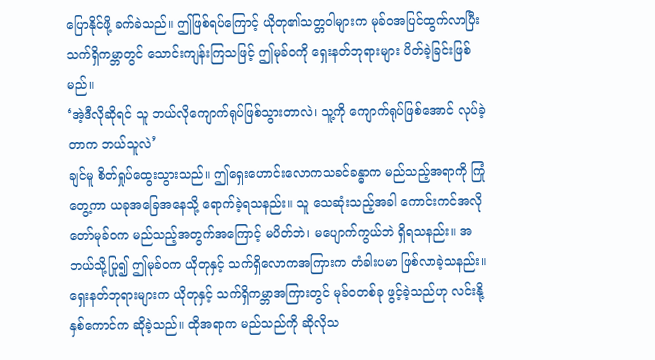ပြောနိုင်ဖို့ ခက်ခဲသည်။ ဤဖြစ်ရပ်ကြောင့် ယိုတု၏သတ္တဝါများက မုခ်ဝအပြင်ထွက်လာပြီး သက်ရှိကမ္ဘာတွင် သောင်းကျန်းကြသဖြင့် ဤမုခ်ဝကို ရှေးနတ်ဘုရားများ ပိတ်ခဲ့ခြင်းဖြစ်မည်။
‘အဲ့ဒီလိုဆိုရင် သူ ဘယ်လိုကျောက်ရုပ်ဖြစ်သွားတာလဲ၊ သူ့ကို ကျောက်ရုပ်ဖြစ်အောင် လုပ်ခဲ့တာက ဘယ်သူလဲ’
ချင်မူ စိတ်ရှုပ်ထွေးသွားသည်။ ဤရှေးဟောင်းလောကသခင်ခန္ဓာက မည်သည့်အရာကို ကြုံတွေ့ကာ ယခုအခြေအနေသို့ ရောက်ခဲ့ရသနည်း။ သူ သေဆုံးသည့်အခါ ကောင်းကင်အလိုတော်မုခ်ဝက မည်သည့်အတွက်အကြောင့် မပိတ်ဘဲ၊ မပျောက်ကွယ်ဘဲ ရှိရသနည်း။ အဘယ်သို့ပြု၍ ဤမုခ်ဝက ယိုတုနှင့် သက်ရှိလောကအကြားက တံခါးပမာ ဖြစ်လာခဲ့သနည်း။
ရှေးနတ်ဘုရားများက ယိုတုနှင့် သက်ရှိကမ္ဘာအကြားတွင် မုခ်ဝတစ်ခု ဖွင့်ခဲ့သည်ဟု လင်းနို့နှစ်ကောင်က ဆိုခဲ့သည်။ ထိုအရာက မည်သည်ကို ဆိုလိုသ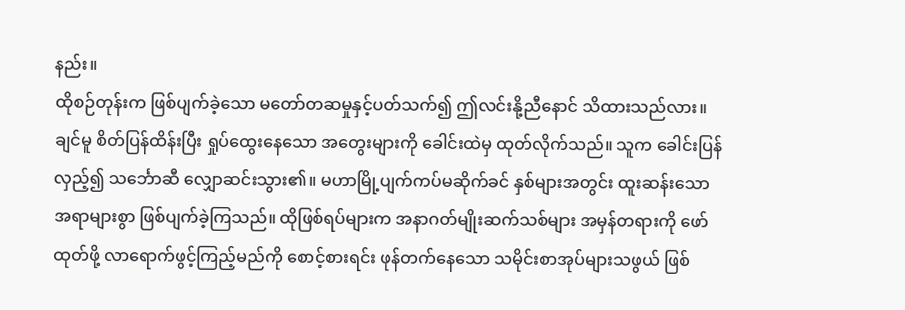နည်း။
ထိုစဉ်တုန်းက ဖြစ်ပျက်ခဲ့သော မတော်တဆမှုနှင့်ပတ်သက်၍ ဤလင်းနို့ညီနောင် သိထားသည်လား။
ချင်မူ စိတ်ပြန်ထိန်းပြီး ရှုပ်ထွေးနေသော အတွေးများကို ခေါင်းထဲမှ ထုတ်လိုက်သည်။ သူက ခေါင်းပြန်လှည့်၍ သင်္ဘောဆီ လျှောဆင်းသွား၏။ မဟာမြို့ပျက်ကပ်မဆိုက်ခင် နှစ်များအတွင်း ထူးဆန်းသောအရာများစွာ ဖြစ်ပျက်ခဲ့ကြသည်။ ထိုဖြစ်ရပ်များက အနာဂတ်မျိုးဆက်သစ်များ အမှန်တရားကို ဖော်ထုတ်ဖို့ လာရောက်ဖွင့်ကြည့်မည်ကို စောင့်စားရင်း ဖုန်တက်နေသော သမိုင်းစာအုပ်များသဖွယ် ဖြစ်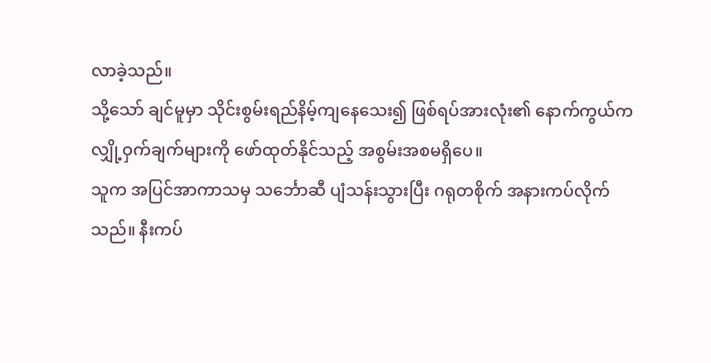လာခဲ့သည်။
သို့သော် ချင်မူမှာ သိုင်းစွမ်းရည်နိမ့်ကျနေသေး၍ ဖြစ်ရပ်အားလုံး၏ နောက်ကွယ်က လျှို့ဝှက်ချက်များကို ဖော်ထုတ်နိုင်သည့် အစွမ်းအစမရှိပေ။
သူက အပြင်အာကာသမှ သင်္ဘောဆီ ပျံသန်းသွားပြီး ဂရုတစိုက် အနားကပ်လိုက်သည်။ နီးကပ်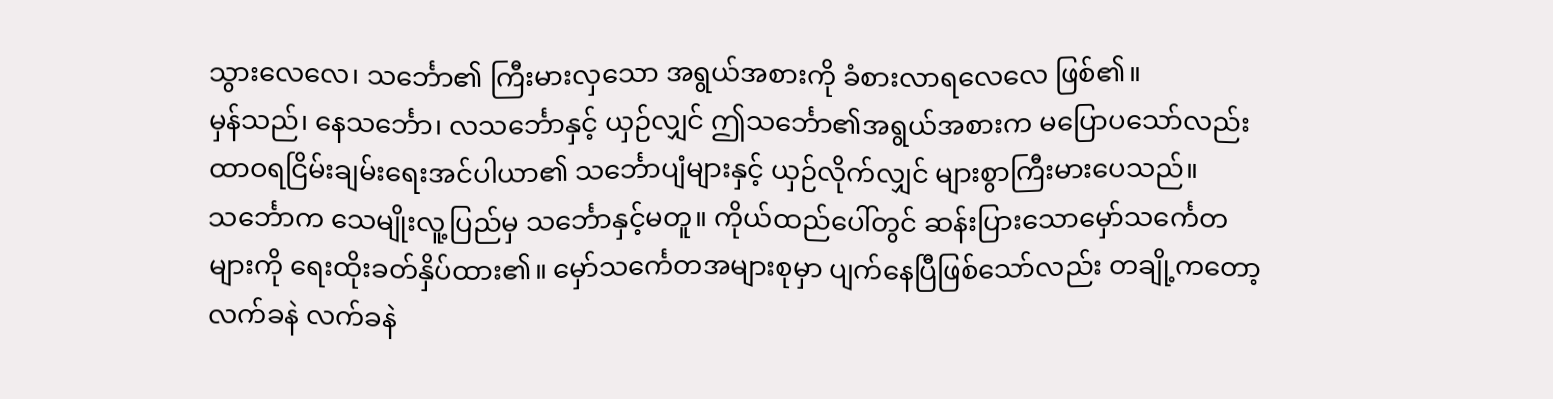သွားလေလေ၊ သင်္ဘော၏ ကြီးမားလှသော အရွယ်အစားကို ခံစားလာရလေလေ ဖြစ်၏။
မှန်သည်၊ နေသင်္ဘော၊ လသင်္ဘောနှင့် ယှဉ်လျှင် ဤသင်္ဘော၏အရွယ်အစားက မပြောပသော်လည်း ထာဝရငြိမ်းချမ်းရေးအင်ပါယာ၏ သင်္ဘောပျံများနှင့် ယှဉ်လိုက်လျှင် များစွာကြီးမားပေသည်။
သင်္ဘောက သေမျိုးလူ့ပြည်မှ သင်္ဘောနှင့်မတူ။ ကိုယ်ထည်ပေါ်တွင် ဆန်းပြားသောမှော်သင်္ကေတများကို ရေးထိုးခတ်နှိပ်ထား၏။ မှော်သင်္ကေတအများစုမှာ ပျက်နေပြီဖြစ်သော်လည်း တချို့ကတော့ လက်ခနဲ လက်ခနဲ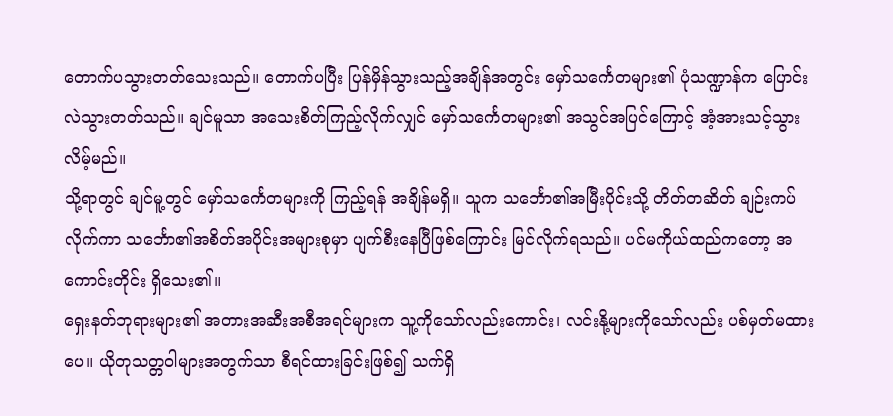တောက်ပသွားတတ်သေးသည်။ တောက်ပပြီး ပြန်မှိန်သွားသည့်အချိန်အတွင်း မှော်သင်္ကေတများ၏ ပုံသဏ္ဍာန်က ပြောင်းလဲသွားတတ်သည်။ ချင်မူသာ အသေးစိတ်ကြည့်လိုက်လျှင် မှော်သင်္ကေတများ၏ အသွင်အပြင်ကြောင့် အံ့အားသင့်သွားလိမ့်မည်။
သို့ရာတွင် ချင်မူ့တွင် မှော်သင်္ကေတများကို ကြည့်ရန် အချိန်မရှိ။ သူက သင်္ဘော၏အမြီးပိုင်းသို့ တိတ်တဆိတ် ချဉ်းကပ်လိုက်ကာ သင်္ဘော၏အစိတ်အပိုင်းအများစုမှာ ပျက်စီးနေပြီဖြစ်ကြောင်း မြင်လိုက်ရသည်။ ပင်မကိုယ်ထည်ကတော့ အကောင်းတိုင်း ရှိသေး၏။
ရှေးနတ်ဘုရားများ၏ အတားအဆီးအစီအရင်များက သူ့ကိုသော်လည်းကောင်း၊ လင်းနို့များကိုသော်လည်း ပစ်မှတ်မထားပေ။ ယိုတုသတ္တဝါများအတွက်သာ စီရင်ထားခြင်းဖြစ်၍ သက်ရှိ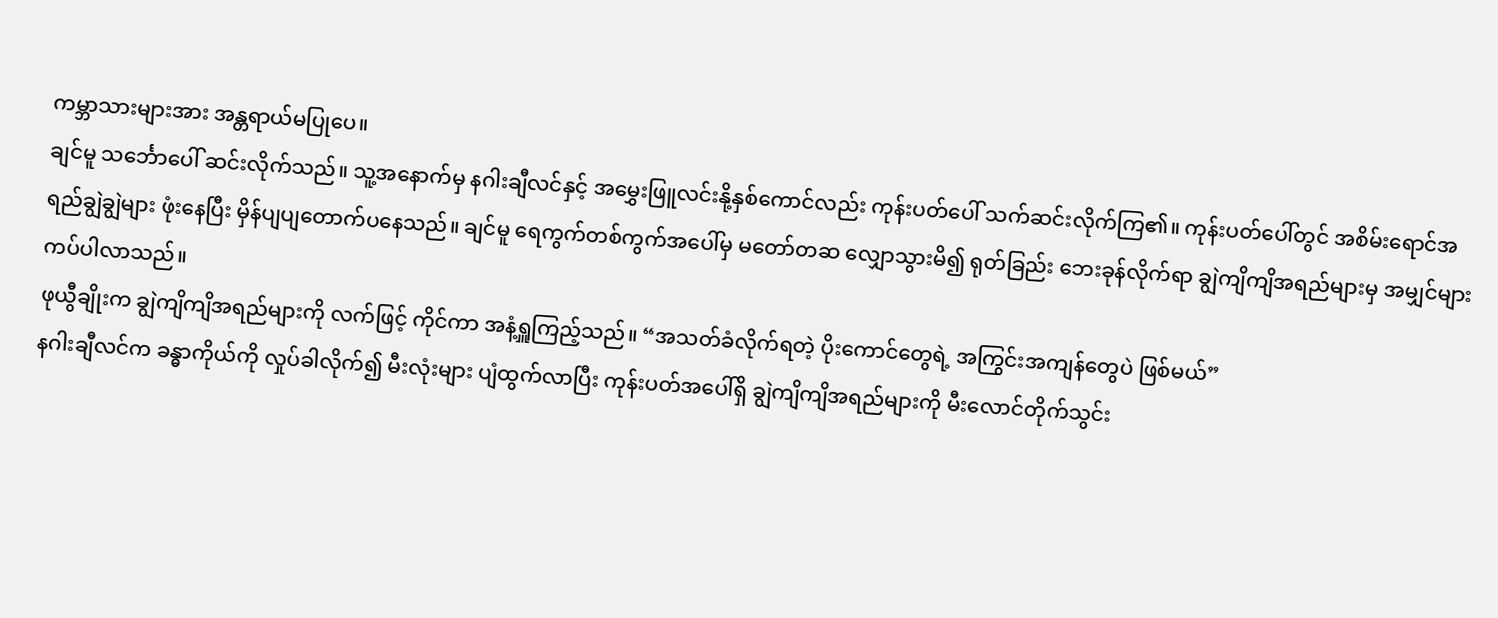ကမ္ဘာသားများအား အန္တရာယ်မပြုပေ။
ချင်မူ သင်္ဘောပေါ် ဆင်းလိုက်သည်။ သူ့အနောက်မှ နဂါးချီလင်နှင့် အမွှေးဖြူလင်းနို့နှစ်ကောင်လည်း ကုန်းပတ်ပေါ် သက်ဆင်းလိုက်ကြ၏။ ကုန်းပတ်ပေါ်တွင် အစိမ်းရောင်အရည်ချွဲချွဲများ ဖုံးနေပြီး မှိန်ပျပျတောက်ပနေသည်။ ချင်မူ ရေကွက်တစ်ကွက်အပေါ်မှ မတော်တဆ လျှောသွားမိ၍ ရုတ်ခြည်း ဘေးခုန်လိုက်ရာ ချွဲကျိကျိအရည်များမှ အမျှင်များ ကပ်ပါလာသည်။
ဖုယွီချိုးက ချွဲကျိကျိအရည်များကို လက်ဖြင့် ကိုင်ကာ အနံ့ရှူကြည့်သည်။ “အသတ်ခံလိုက်ရတဲ့ ပိုးကောင်တွေရဲ့ အကြွင်းအကျန်တွေပဲ ဖြစ်မယ်”
နဂါးချီလင်က ခန္ဓာကိုယ်ကို လှုပ်ခါလိုက်၍ မီးလုံးများ ပျံထွက်လာပြီး ကုန်းပတ်အပေါ်ရှိ ချွဲကျိကျိအရည်များကို မီးလောင်တိုက်သွင်း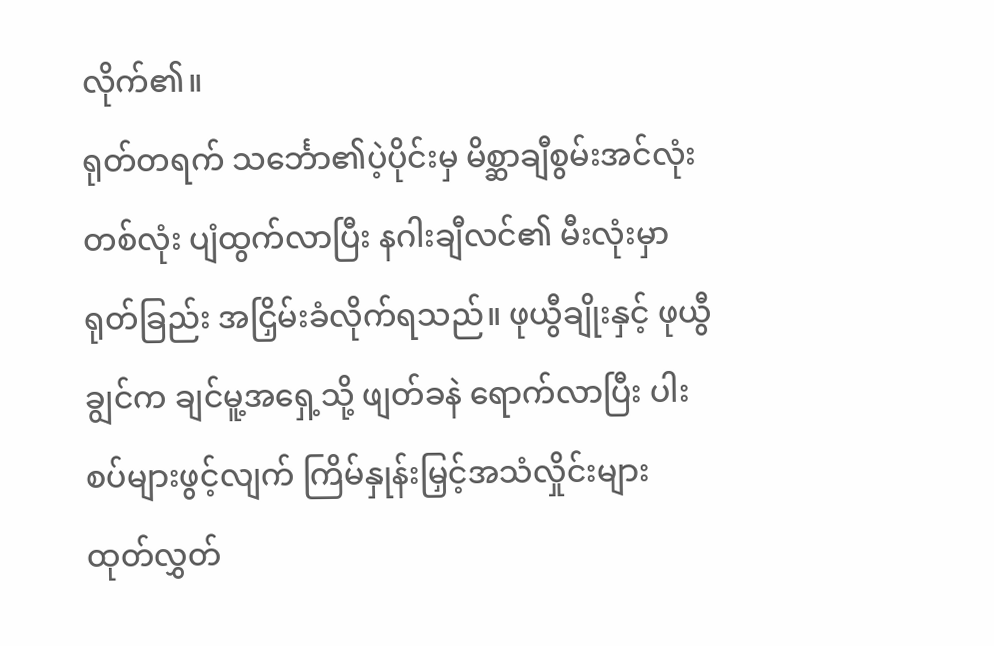လိုက်၏။
ရုတ်တရက် သင်္ဘော၏ပဲ့ပိုင်းမှ မိစ္ဆာချီစွမ်းအင်လုံးတစ်လုံး ပျံထွက်လာပြီး နဂါးချီလင်၏ မီးလုံးမှာ ရုတ်ခြည်း အငြှိမ်းခံလိုက်ရသည်။ ဖုယွီချိုးနှင့် ဖုယွီချွင်က ချင်မူ့အရှေ့သို့ ဖျတ်ခနဲ ရောက်လာပြီး ပါးစပ်များဖွင့်လျက် ကြိမ်နှုန်းမြှင့်အသံလှိုင်းများ ထုတ်လွှတ်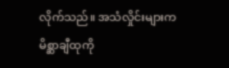လိုက်သည်။ အသံလှိုင်းများက မိစ္ဆာချီထုကို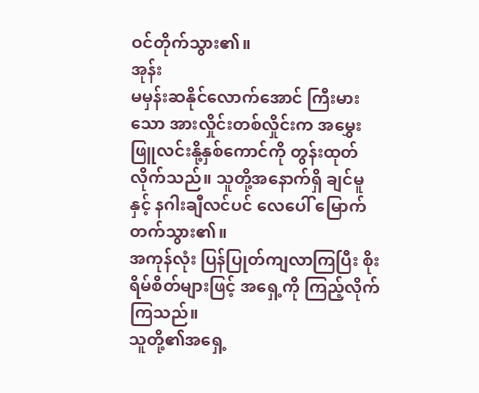ဝင်တိုက်သွား၏။
အုန်း
မမှန်းဆနိုင်လောက်အောင် ကြီးမားသော အားလှိုင်းတစ်လှိုင်းက အမွှေးဖြူလင်းနို့နှစ်ကောင်ကို တွန်းထုတ်လိုက်သည်။ သူတို့အနောက်ရှိ ချင်မူနှင့် နဂါးချီလင်ပင် လေပေါ် မြောက်တက်သွား၏။
အကုန်လုံး ပြန်ပြုတ်ကျလာကြပြီး စိုးရိမ်စိတ်များဖြင့် အရှေ့ကို ကြည့်လိုက်ကြသည်။
သူတို့၏အရှေ့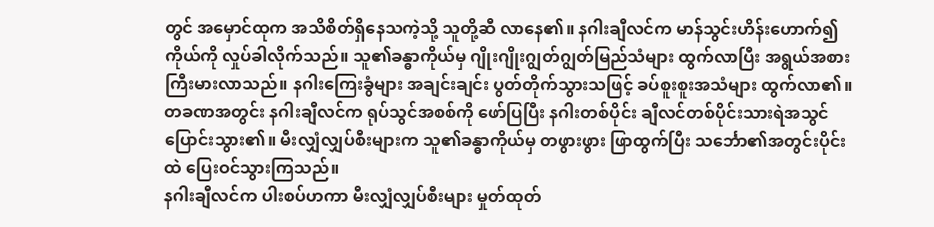တွင် အမှောင်ထုက အသိစိတ်ရှိနေသကဲ့သို့ သူတို့ဆီ လာနေ၏။ နဂါးချီလင်က မာန်သွင်းဟိန်းဟောက်၍ ကိုယ်ကို လှုပ်ခါလိုက်သည်။ သူ၏ခန္ဓာကိုယ်မှ ဂျိုးဂျိုးဂျွတ်ဂျွတ်မြည်သံများ ထွက်လာပြီး အရွယ်အစားကြီးမားလာသည်။ နဂါးကြေးခွံများ အချင်းချင်း ပွတ်တိုက်သွားသဖြင့် ခပ်စူးစူးအသံများ ထွက်လာ၏။ တခဏအတွင်း နဂါးချီလင်က ရုပ်သွင်အစစ်ကို ဖော်ပြပြီး နဂါးတစ်ပိုင်း ချီလင်တစ်ပိုင်းသားရဲအသွင် ပြောင်းသွား၏။ မီးလျှံလျှပ်စီးများက သူ၏ခန္ဓာကိုယ်မှ တဖွားဖွား ဖြာထွက်ပြီး သင်္ဘော၏အတွင်းပိုင်းထဲ ပြေးဝင်သွားကြသည်။
နဂါးချီလင်က ပါးစပ်ဟကာ မီးလျှံလျှပ်စီးများ မှုတ်ထုတ်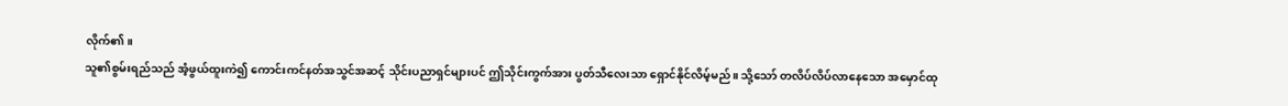လိုက်၏။
သူ၏စွမ်းရည်သည် အံ့ဖွယ်ထူးကဲ၍ ကောင်းကင်နတ်အသွင်အဆင့် သိုင်းပညာရှင်များပင် ဤသိုင်းကွက်အား ပွတ်သီလေးသာ ရှောင်နိုင်လိမ့်မည်။ သို့သော် တလိပ်လိပ်လာနေသော အမှောင်ထု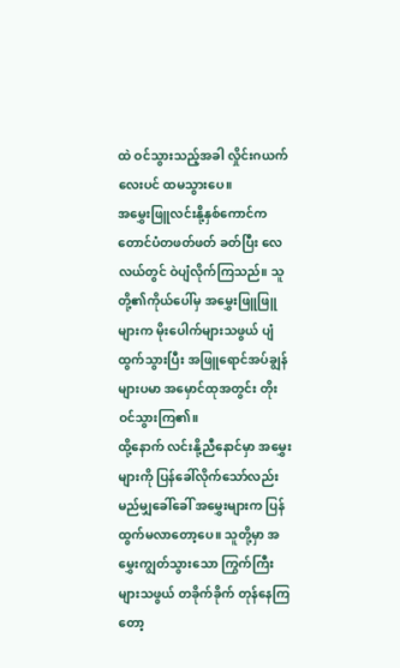ထဲ ဝင်သွားသည့်အခါ လှိုင်းဂယက်လေးပင် ထမသွားပေ။
အမွှေးဖြူလင်းနို့နှစ်ကောင်က တောင်ပံတဖတ်ဖတ် ခတ်ပြီး လေလယ်တွင် ဝဲပျံလိုက်ကြသည်။ သူတို့၏ကိုယ်ပေါ်မှ အမွှေးဖြူဖြူများက မိုးပေါက်များသဖွယ် ပျံထွက်သွားပြီး အဖြူရောင်အပ်ချွန်များပမာ အမှောင်ထုအတွင်း တိုးဝင်သွားကြ၏။
ထို့နောက် လင်းနို့ညီနောင်မှာ အမွှေးများကို ပြန်ခေါ်လိုက်သော်လည်း မည်မျှခေါ်ခေါ် အမွှေးများက ပြန်ထွက်မလာတော့ပေ။ သူတို့မှာ အမွှေးကျွတ်သွားသော ကြွက်ကြီးများသဖွယ် တခိုက်ခိုက် တုန်နေကြတော့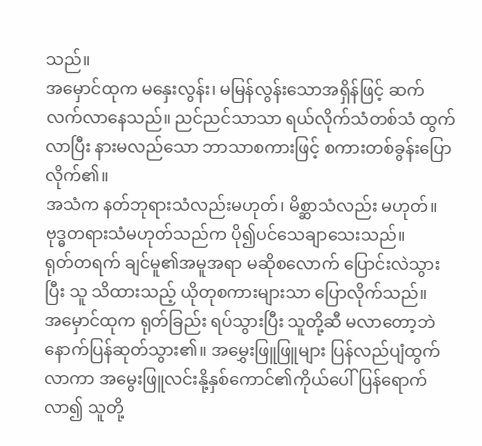သည်။
အမှောင်ထုက မနှေးလွန်း၊ မမြန်လွန်းသောအရှိန်ဖြင့် ဆက်လက်လာနေသည်။ ညင်ညင်သာသာ ရယ်လိုက်သံတစ်သံ ထွက်လာပြီး နားမလည်သော ဘာသာစကားဖြင့် စကားတစ်ခွန်းပြောလိုက်၏။
အသံက နတ်ဘုရားသံလည်းမဟုတ်၊ မိစ္ဆာသံလည်း မဟုတ်။ ဗုဒ္ဓတရားသံမဟုတ်သည်က ပို၍ပင်သေချာသေးသည်။
ရုတ်တရက် ချင်မူ၏အမူအရာ မဆိုစလောက် ပြောင်းလဲသွားပြီး သူ သိထားသည့် ယိုတုစကားများသာ ပြောလိုက်သည်။
အမှောင်ထုက ရုတ်ခြည်း ရပ်သွားပြီး သူတို့ဆီ မလာတော့ဘဲ နောက်ပြန်ဆုတ်သွား၏။ အမွှေးဖြူဖြူများ ပြန်လည်ပျံထွက်လာကာ အမွေးဖြူလင်းနို့နှစ်ကောင်၏ကိုယ်ပေါ် ပြန်ရောက်လာ၍ သူတို့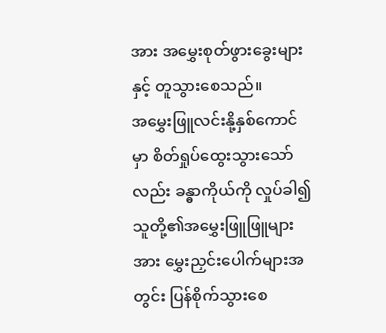အား အမွှေးစုတ်ဖွားခွေးများနှင့် တူသွားစေသည်။
အမွှေးဖြူလင်းနို့နှစ်ကောင်မှာ စိတ်ရှုပ်ထွေးသွားသော်လည်း ခန္ဓာကိုယ်ကို လှုပ်ခါ၍ သူတို့၏အမွှေးဖြူဖြူများအား မွှေးညှင်းပေါက်များအတွင်း ပြန်စိုက်သွားစေ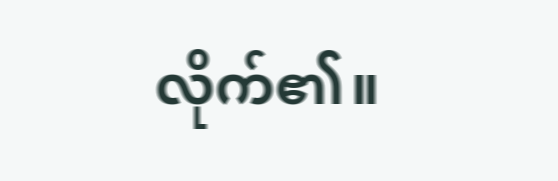လိုက်၏။